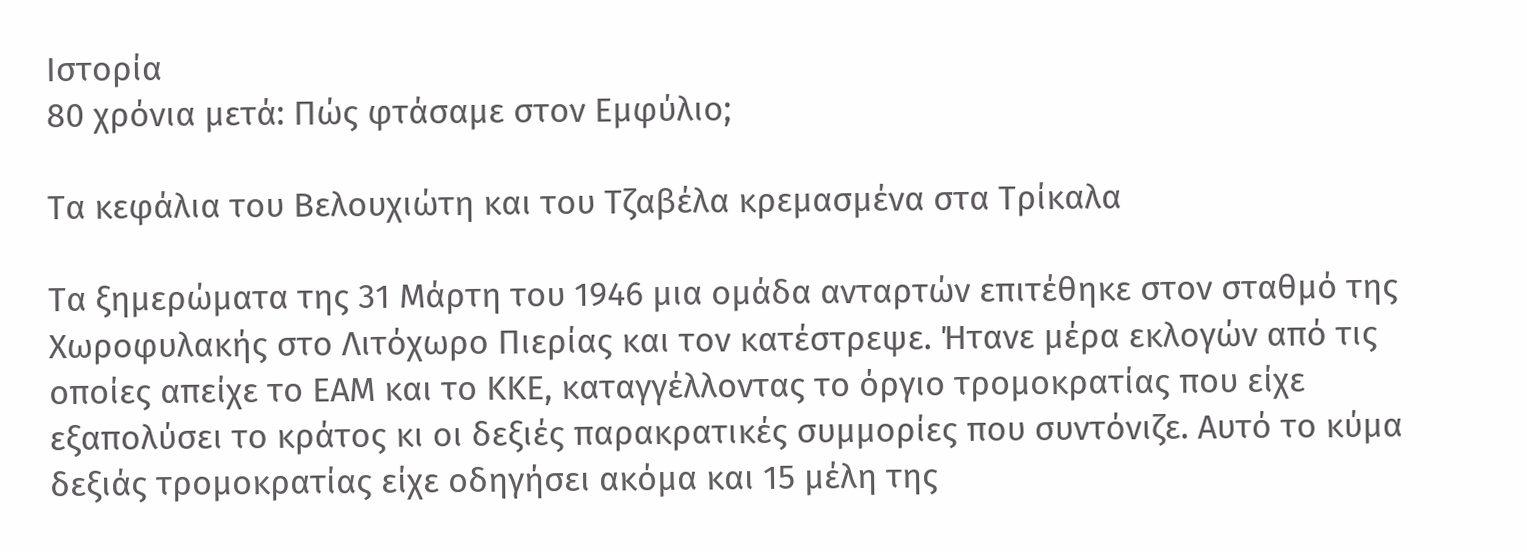Ιστορία
80 χρόνια μετά: Πώς φτάσαμε στον Εμφύλιo;

Τα κεφάλια του Βελουχιώτη και του Τζαβέλα κρεμασμένα στα Τρίκαλα

Τα ξημερώματα της 31 Μάρτη του 1946 μια ομάδα ανταρτών επιτέθηκε στον σταθμό της Χωροφυλακής στο Λιτόχωρο Πιερίας και τον κατέστρεψε. Ήτανε μέρα εκλογών από τις οποίες απείχε το ΕΑΜ και το ΚΚΕ, καταγγέλλοντας το όργιο τρομοκρατίας που είχε εξαπολύσει το κράτος κι οι δεξιές παρακρατικές συμμορίες που συντόνιζε. Αυτό το κύμα δεξιάς τρομοκρατίας είχε οδηγήσει ακόμα και 15 μέλη της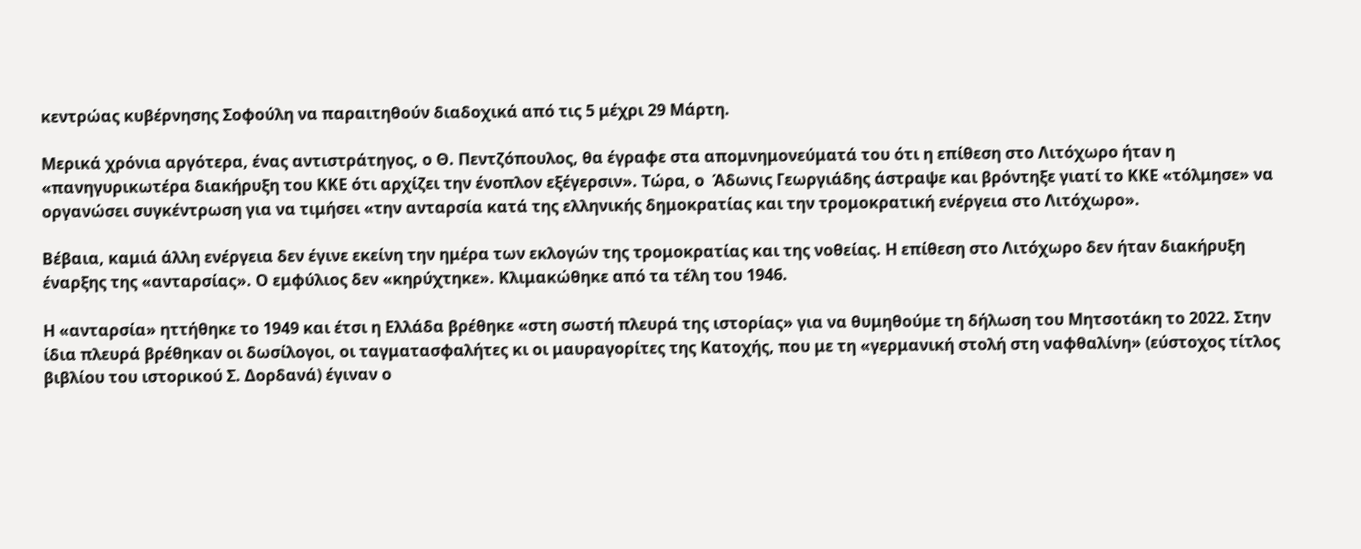κεντρώας κυβέρνησης Σοφούλη να παραιτηθούν διαδοχικά από τις 5 μέχρι 29 Μάρτη.

Μερικά χρόνια αργότερα, ένας αντιστράτηγος, ο Θ. Πεντζόπουλος, θα έγραφε στα απομνημονεύματά του ότι η επίθεση στο Λιτόχωρο ήταν η «πανηγυρικωτέρα διακήρυξη του ΚΚΕ ότι αρχίζει την ένοπλον εξέγερσιν». Τώρα, ο  Άδωνις Γεωργιάδης άστραψε και βρόντηξε γιατί το ΚΚΕ «τόλμησε» να οργανώσει συγκέντρωση για να τιμήσει «την ανταρσία κατά της ελληνικής δημοκρατίας και την τρομοκρατική ενέργεια στο Λιτόχωρο».

Βέβαια, καμιά άλλη ενέργεια δεν έγινε εκείνη την ημέρα των εκλογών της τρομοκρατίας και της νοθείας. Η επίθεση στο Λιτόχωρο δεν ήταν διακήρυξη έναρξης της «ανταρσίας». Ο εμφύλιος δεν «κηρύχτηκε». Κλιμακώθηκε από τα τέλη του 1946.

Η «ανταρσία» ηττήθηκε το 1949 και έτσι η Ελλάδα βρέθηκε «στη σωστή πλευρά της ιστορίας» για να θυμηθούμε τη δήλωση του Μητσοτάκη το 2022. Στην ίδια πλευρά βρέθηκαν οι δωσίλογοι, οι ταγματασφαλήτες κι οι μαυραγορίτες της Κατοχής, που με τη «γερμανική στολή στη ναφθαλίνη» (εύστοχος τίτλος βιβλίου του ιστορικού Σ. Δορδανά) έγιναν ο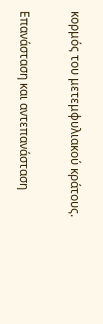κορμός του μετεμφυλιακού κράτους.

Επανάσταση και αντεπανάσταση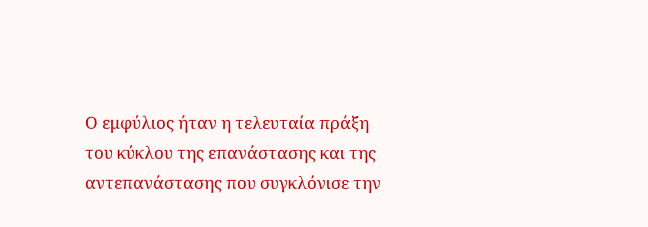Ο εμφύλιος ήταν η τελευταία πράξη του κύκλου της επανάστασης και της αντεπανάστασης που συγκλόνισε την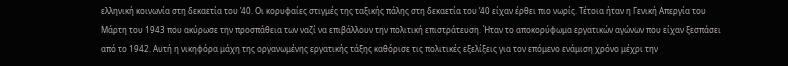ελληνική κοινωνία στη δεκαετία του ’40. Οι κορυφαίες στιγμές της ταξικής πάλης στη δεκαετία του ’40 είχαν έρθει πιο νωρίς. Τέτοια ήταν η Γενική Απεργία του Μάρτη του 1943 που ακύρωσε την προσπάθεια των ναζί να επιβάλλουν την πολιτική επιστράτευση. Ήταν το αποκορύφωμα εργατικών αγώνων που είχαν ξεσπάσει από το 1942. Αυτή η νικηφόρα μάχη της οργανωμένης εργατικής τάξης καθόρισε τις πολιτικές εξελίξεις για τον επόμενο ενάμιση χρόνο μέχρι την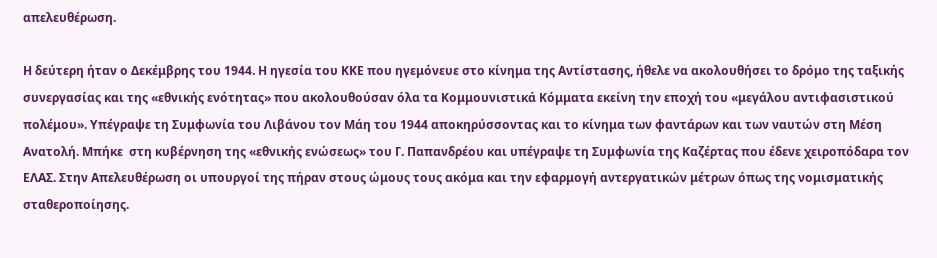απελευθέρωση.

Η δεύτερη ήταν ο Δεκέμβρης του 1944. Η ηγεσία του ΚΚΕ που ηγεμόνευε στο κίνημα της Αντίστασης, ήθελε να ακολουθήσει το δρόμο της ταξικής συνεργασίας και της «εθνικής ενότητας» που ακολουθούσαν όλα τα Κομμουνιστικά Κόμματα εκείνη την εποχή του «μεγάλου αντιφασιστικού πολέμου». Υπέγραψε τη Συμφωνία του Λιβάνου τον Μάη του 1944 αποκηρύσσοντας και το κίνημα των φαντάρων και των ναυτών στη Μέση Ανατολή. Μπήκε  στη κυβέρνηση της «εθνικής ενώσεως» του Γ. Παπανδρέου και υπέγραψε τη Συμφωνία της Καζέρτας που έδενε χειροπόδαρα τον ΕΛΑΣ. Στην Απελευθέρωση οι υπουργοί της πήραν στους ώμους τους ακόμα και την εφαρμογή αντεργατικών μέτρων όπως της νομισματικής σταθεροποίησης.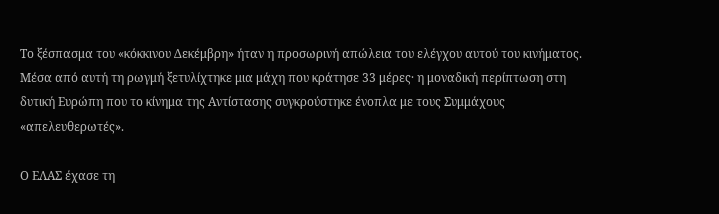Το ξέσπασμα του «κόκκινου Δεκέμβρη» ήταν η προσωρινή απώλεια του ελέγχου αυτού του κινήματος. Μέσα από αυτή τη ρωγμή ξετυλίχτηκε μια μάχη που κράτησε 33 μέρες· η μοναδική περίπτωση στη δυτική Ευρώπη που το κίνημα της Αντίστασης συγκρούστηκε ένοπλα με τους Συμμάχους «απελευθερωτές».

Ο ΕΛΑΣ έχασε τη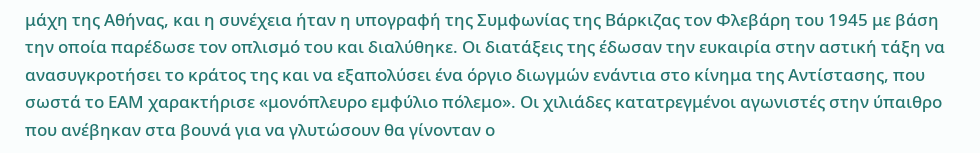μάχη της Αθήνας, και η συνέχεια ήταν η υπογραφή της Συμφωνίας της Βάρκιζας τον Φλεβάρη του 1945 με βάση την οποία παρέδωσε τον οπλισμό του και διαλύθηκε. Οι διατάξεις της έδωσαν την ευκαιρία στην αστική τάξη να ανασυγκροτήσει το κράτος της και να εξαπολύσει ένα όργιο διωγμών ενάντια στο κίνημα της Αντίστασης, που σωστά το ΕΑΜ χαρακτήρισε «μονόπλευρο εμφύλιο πόλεμο». Οι χιλιάδες κατατρεγμένοι αγωνιστές στην ύπαιθρο που ανέβηκαν στα βουνά για να γλυτώσουν θα γίνονταν ο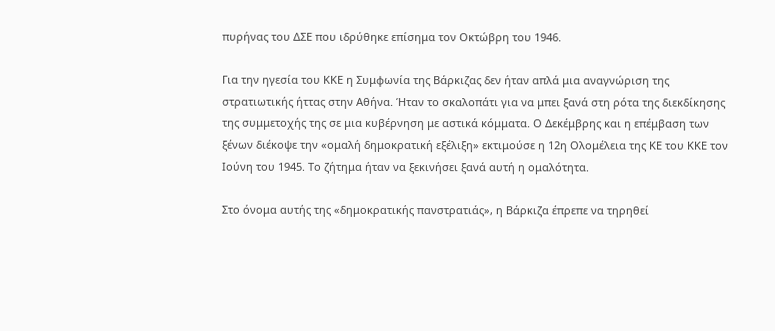πυρήνας του ΔΣΕ που ιδρύθηκε επίσημα τον Οκτώβρη του 1946.

Για την ηγεσία του ΚΚΕ η Συμφωνία της Βάρκιζας δεν ήταν απλά μια αναγνώριση της στρατιωτικής ήττας στην Αθήνα. Ήταν το σκαλοπάτι για να μπει ξανά στη ρότα της διεκδίκησης της συμμετοχής της σε μια κυβέρνηση με αστικά κόμματα. Ο Δεκέμβρης και η επέμβαση των ξένων διέκοψε την «ομαλή δημοκρατική εξέλιξη» εκτιμούσε η 12η Ολομέλεια της ΚΕ του ΚΚΕ τον Ιούνη του 1945. Το ζήτημα ήταν να ξεκινήσει ξανά αυτή η ομαλότητα.

Στο όνομα αυτής της «δημοκρατικής πανστρατιάς», η Βάρκιζα έπρεπε να τηρηθεί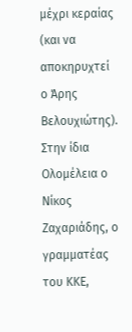μέχρι κεραίας (και να αποκηρυχτεί ο Άρης Βελουχιώτης). Στην ίδια Ολομέλεια ο Νίκος Ζαχαριάδης, ο γραμματέας του ΚΚΕ,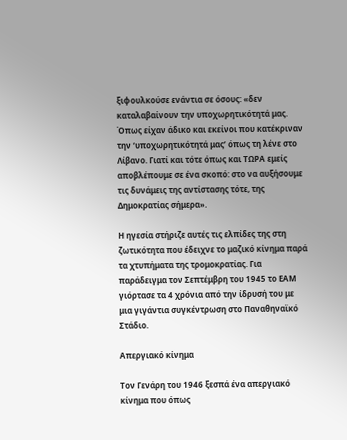ξιφουλκούσε ενάντια σε όσους: «δεν καταλαβαίνουν την υποχωρητικότητά μας. Όπως είχαν άδικο και εκείνοι που κατέκριναν την ‘υποχωρητικότητά μας’ όπως τη λένε στο Λίβανο. Γιατί και τότε όπως και ΤΩΡΑ εμείς αποβλέπουμε σε ένα σκοπό: στο να αυξήσουμε τις δυνάμεις της αντίστασης τότε, της Δημοκρατίας σήμερα».

Η ηγεσία στήριζε αυτές τις ελπίδες της στη ζωτικότητα που έδειχνε το μαζικό κίνημα παρά τα χτυπήματα της τρομοκρατίας. Για παράδειγμα τον Σεπτέμβρη του 1945 το ΕΑΜ γιόρτασε τα 4 χρόνια από την ίδρυσή του με μια γιγάντια συγκέντρωση στο Παναθηναϊκό Στάδιο.

Απεργιακό κίνημα

Τον Γενάρη του 1946 ξεσπά ένα απεργιακό κίνημα που όπως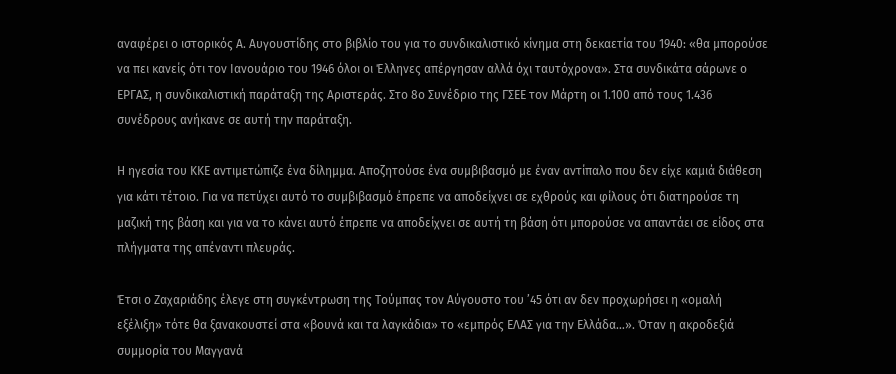αναφέρει ο ιστορικός Α. Αυγουστίδης στο βιβλίο του για το συνδικαλιστικό κίνημα στη δεκαετία του 1940: «θα μπορούσε να πει κανείς ότι τον Ιανουάριο του 1946 όλοι οι Έλληνες απέργησαν αλλά όχι ταυτόχρονα». Στα συνδικάτα σάρωνε ο ΕΡΓΑΣ, η συνδικαλιστική παράταξη της Αριστεράς. Στο 8ο Συνέδριο της ΓΣΕΕ τον Μάρτη οι 1.100 από τους 1.436 συνέδρους ανήκανε σε αυτή την παράταξη.

Η ηγεσία του ΚΚΕ αντιμετώπιζε ένα δίλημμα. Αποζητούσε ένα συμβιβασμό με έναν αντίπαλο που δεν είχε καμιά διάθεση για κάτι τέτοιο. Για να πετύχει αυτό το συμβιβασμό έπρεπε να αποδείχνει σε εχθρούς και φίλους ότι διατηρούσε τη μαζική της βάση και για να το κάνει αυτό έπρεπε να αποδείχνει σε αυτή τη βάση ότι μπορούσε να απαντάει σε είδος στα πλήγματα της απέναντι πλευράς.

Έτσι ο Ζαχαριάδης έλεγε στη συγκέντρωση της Τούμπας τον Αύγουστο του ’45 ότι αν δεν προχωρήσει η «ομαλή εξέλιξη» τότε θα ξανακουστεί στα «βουνά και τα λαγκάδια» το «εμπρός ΕΛΑΣ για την Ελλάδα…». Όταν η ακροδεξιά συμμορία του Μαγγανά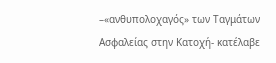–«ανθυπολοχαγός» των Ταγμάτων Ασφαλείας στην Κατοχή- κατέλαβε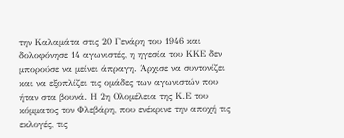την Καλαμάτα στις 20 Γενάρη του 1946 και δολοφόνησε 14 αγωνιστές, η ηγεσία του ΚΚΕ δεν μπορούσε να μείνει άπραγη. Άρχισε να συντονίζει και να εξοπλίζει τις ομάδες των αγωνιστών που ήταν στα βουνά. Η 2η Ολομέλεια της Κ.Ε του κόμματος τον Φλεβάρη, που ενέκρινε την αποχή τις εκλογές, τις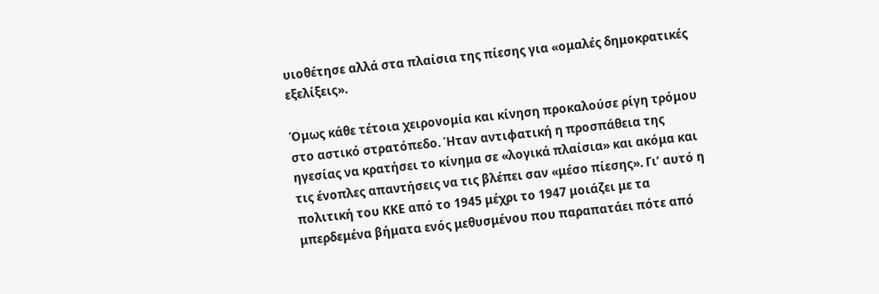υιοθέτησε αλλά στα πλαίσια της πίεσης για «ομαλές δημοκρατικές εξελίξεις».

Όμως κάθε τέτοια χειρονομία και κίνηση προκαλούσε ρίγη τρόμου στο αστικό στρατόπεδο. Ήταν αντιφατική η προσπάθεια της ηγεσίας να κρατήσει το κίνημα σε «λογικά πλαίσια» και ακόμα και τις ένοπλες απαντήσεις να τις βλέπει σαν «μέσο πίεσης». Γι’ αυτό η πολιτική του ΚΚΕ από το 1945 μέχρι το 1947 μοιάζει με τα μπερδεμένα βήματα ενός μεθυσμένου που παραπατάει πότε από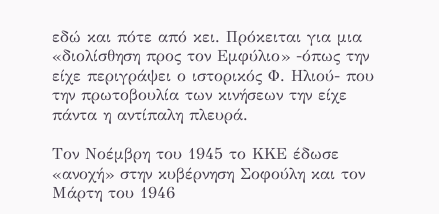εδώ και πότε από κει. Πρόκειται για μια «διολίσθηση προς τον Εμφύλιο» -όπως την είχε περιγράψει ο ιστορικός Φ. Ηλιού- που την πρωτοβουλία των κινήσεων την είχε πάντα η αντίπαλη πλευρά.

Τον Νοέμβρη του 1945 το ΚΚΕ έδωσε «ανοχή» στην κυβέρνηση Σοφούλη και τον Μάρτη του 1946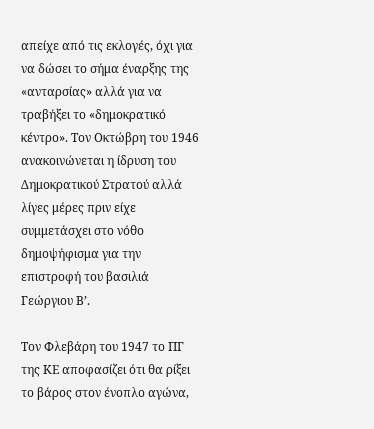απείχε από τις εκλογές, όχι για να δώσει το σήμα έναρξης της «ανταρσίας» αλλά για να τραβήξει το «δημοκρατικό κέντρο». Τον Οκτώβρη του 1946 ανακοινώνεται η ίδρυση του Δημοκρατικού Στρατού αλλά λίγες μέρες πριν είχε συμμετάσχει στο νόθο δημοψήφισμα για την επιστροφή του βασιλιά Γεώργιου Β’.

Τον Φλεβάρη του 1947 το ΠΓ της ΚΕ αποφασίζει ότι θα ρίξει το βάρος στον ένοπλο αγώνα,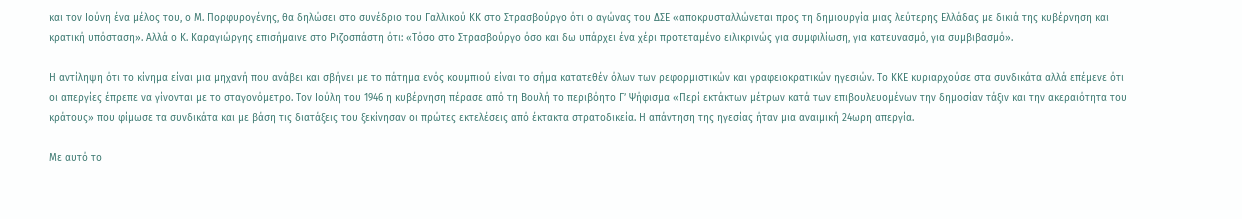και τον Ιούνη ένα μέλος του, ο Μ. Πορφυρογένης, θα δηλώσει στο συνέδριο του Γαλλικού ΚΚ στο Στρασβούργο ότι ο αγώνας του ΔΣΕ «αποκρυσταλλώνεται προς τη δημιουργία μιας λεύτερης Ελλάδας με δικιά της κυβέρνηση και κρατική υπόσταση». Αλλά ο Κ. Καραγιώργης επισήμαινε στο Ριζοσπάστη ότι: «Τόσο στο Στρασβούργο όσο και δω υπάρχει ένα χέρι προτεταμένο ειλικρινώς για συμφιλίωση, για κατευνασμό, για συμβιβασμό».

Η αντίληψη ότι το κίνημα είναι μια μηχανή που ανάβει και σβήνει με το πάτημα ενός κουμπιού είναι το σήμα κατατεθέν όλων των ρεφορμιστικών και γραφειοκρατικών ηγεσιών. Το ΚΚΕ κυριαρχούσε στα συνδικάτα αλλά επέμενε ότι οι απεργίες έπρεπε να γίνονται με το σταγονόμετρο. Τον Ιούλη του 1946 η κυβέρνηση πέρασε από τη Βουλή το περιβόητο Γ’ Ψήφισμα «Περί εκτάκτων μέτρων κατά των επιβουλευομένων την δημοσίαν τάξιν και την ακεραιότητα του κράτους» που φίμωσε τα συνδικάτα και με βάση τις διατάξεις του ξεκίνησαν οι πρώτες εκτελέσεις από έκτακτα στρατοδικεία. Η απάντηση της ηγεσίας ήταν μια αναιμική 24ωρη απεργία.

Με αυτό το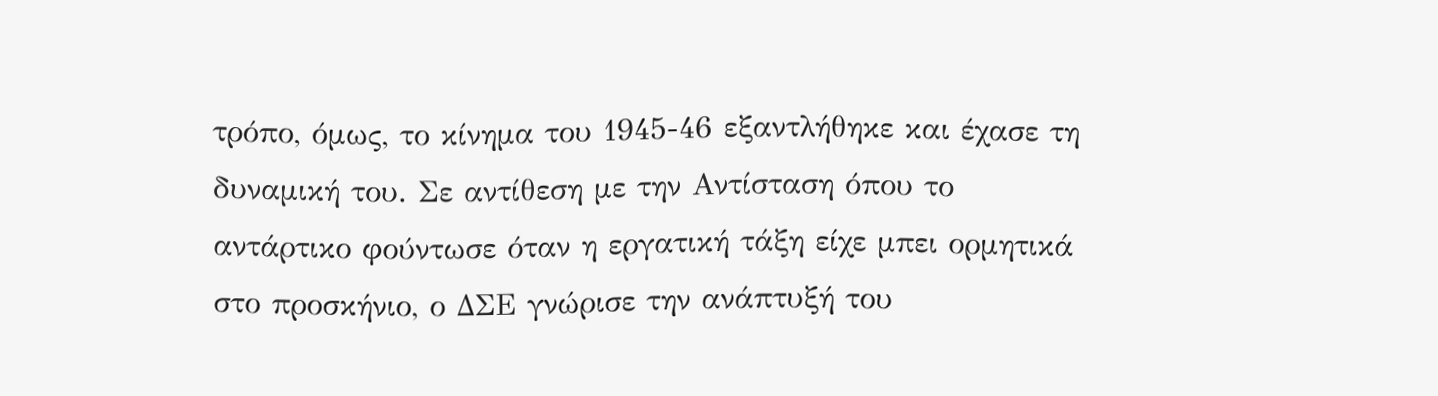τρόπο, όμως, το κίνημα του 1945-46 εξαντλήθηκε και έχασε τη δυναμική του. Σε αντίθεση με την Αντίσταση όπου το αντάρτικο φούντωσε όταν η εργατική τάξη είχε μπει ορμητικά στο προσκήνιο, ο ΔΣΕ γνώρισε την ανάπτυξή του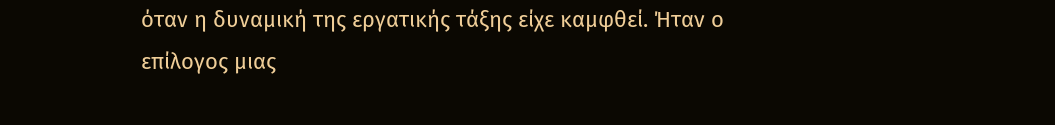όταν η δυναμική της εργατικής τάξης είχε καμφθεί. Ήταν ο επίλογος μιας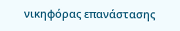νικηφόρας επανάστασης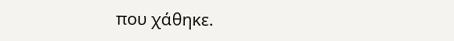που χάθηκε.